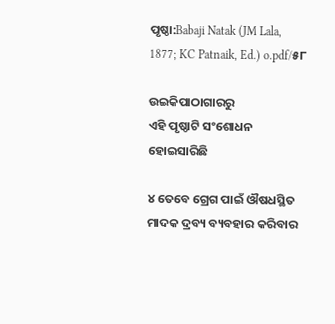ପୃଷ୍ଠା:Babaji Natak (JM Lala, 1877; KC Patnaik, Ed.) o.pdf/୫୮

ଉଇକିପାଠାଗାର‌ରୁ
ଏହି ପୃଷ୍ଠାଟି ସଂଶୋଧନ ହୋଇସାରିଛି

୪ ତେବେ ଗ୍ରେଗ ପାଇଁ ଔଷଧସ୍ଥିତ ମାଦକ ଦ୍ରବ୍ୟ ବ୍ୟବହାର କରିବାର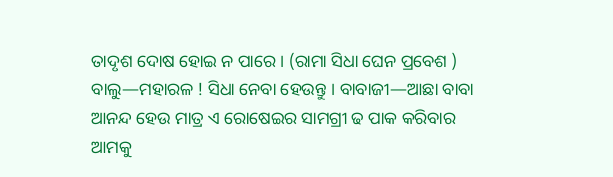ତାଦୃଶ ଦୋଷ ହୋଇ ନ ପାରେ । (ରାମା ସିଧା ଘେନ ପ୍ରବେଶ ) ବାଲୁ—ମହାରଳ ! ସିଧା ନେବା ହେଉନ୍ତୁ । ବାବାଜୀ—ଆଛା ବାବା ଆନନ୍ଦ ହେଉ ମାତ୍ର ଏ ରୋଷେଇର ସାମଗ୍ରୀ ଢ ପାକ କରିବାର ଆମକୁ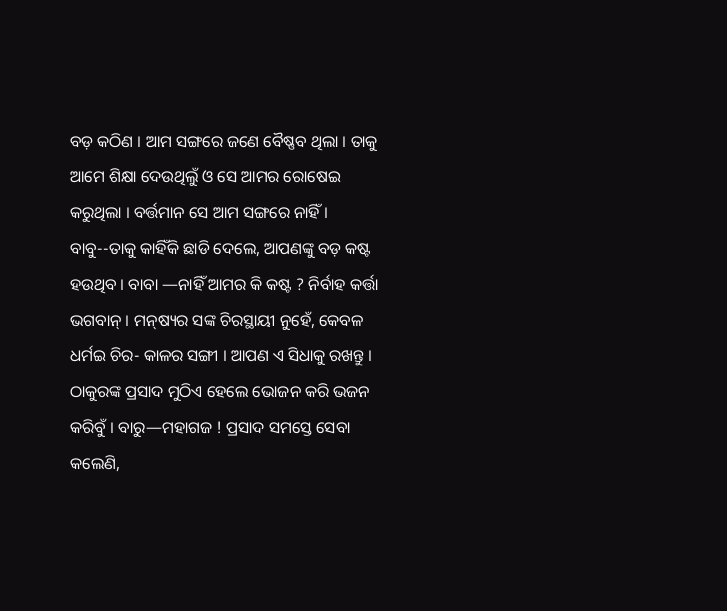ବଡ଼ କଠିଣ । ଆମ ସଙ୍ଗରେ ଜଣେ ବୈଷ୍ଣବ ଥିଲା । ତାକୁ ଆମେ ଶିକ୍ଷା ଦେଉଥିଲୁଁ ଓ ସେ ଆମର ରୋଷେଇ କରୁଥିଲା । ବର୍ତ୍ତମାନ ସେ ଆମ ସଙ୍ଗରେ ନାହିଁ । ବାବୁ--ତାକୁ କାହିଁକି ଛାଡି ଦେଲେ, ଆପଣଙ୍କୁ ବଡ଼ କଷ୍ଟ ହଉଥିବ । ବାବା —ନାହିଁ ଆମର କି କଷ୍ଟ ? ନିର୍ବାହ କର୍ତ୍ତା ଭଗବାନ୍ । ମନ୍‌ଷ୍ୟର ସଙ୍କ ଚିରସ୍ଥାୟୀ ନୁହେଁ, କେବଳ ଧର୍ମଇ ଚିର- କାଳର ସଙ୍ଗୀ । ଆପଣ ଏ ସିଧାକୁ ରଖନ୍ତୁ । ଠାକୁରଙ୍କ ପ୍ରସାଦ ମୁଠିଏ ହେଲେ ଭୋଜନ କରି ଭଜନ କରିବୁଁ । ବାରୁ—ମହାଗଜ ! ପ୍ରସାଦ ସମସ୍ତେ ସେବା କଲେଣି,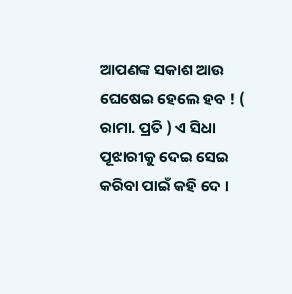ଆପଣଙ୍କ ସକାଶ ଆଉ ଘେଷେଇ ହେଲେ ହବ ! ( ରାମା. ପ୍ରତି ) ଏ ସିଧା ପୂଝାରୀକୁ ଦେଇ ସେଇ କରିବା ପାଇଁ କହି ଦେ ।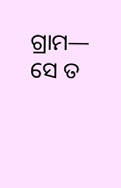ଗ୍ରାମ— ସେ ତ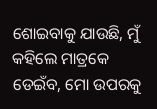ଶୋଇବାକୁ ଯାଉଛି, ମୁଁ କହିଲେ ମାତ୍ରକେ ଡେଇଁବ, ମୋ ଉପରକୁ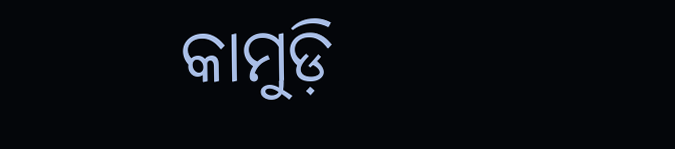କାମୁଡ଼ି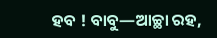ହବ ! ବାବୁ—ଆଚ୍ଛା ରହ,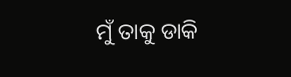ମୁଁ ତାକୁ ଡାକି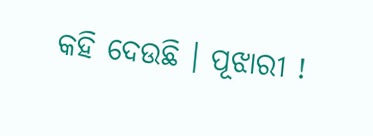କହି ଦେଉଛି । ପୂଝାରୀ !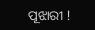ପୂଝାରୀ !